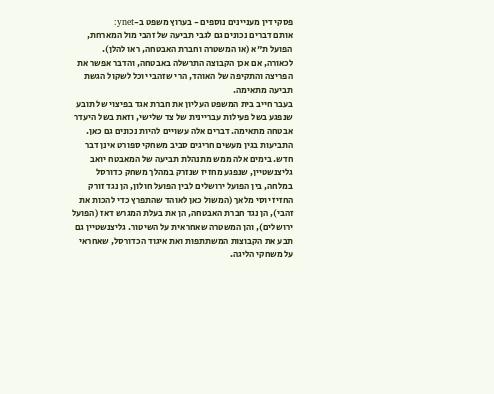פסקי דין מעניינים נוספים - בערוץ משפט ב-ynet:
אותם דברים נכונים גם לגבי תביעה של זהבי מול המארחת, הפועל ת"א (או המשטרה וחברת האבטחה, ראו להלן). לכאורה, אם אכן הקבוצה התרשלה באבטחה, והדבר אפשר את הפריצה והתקיפה של האוהד, הרי שזהבי יוכל לשקול הגשת תביעה מתאימה.
בעבר חייב בית המשפט העליון את חברת אגד בפיצוי של תובע שנפגע בשל פעילות עבריינית של צד שלישי, וזאת בשל היעדר אבטחה מתאימה. דברים אלה עשויים להיות נכונים גם כאן.
התביעות בגין מעשים חריגים סביב משחקי ספורט אינן דבר חדש. בימים אלה ממש מתנהלת תביעה של המאבטח יואב גליצנשטיין, שנפגע מחזיז שנזרק במהלך משחק כדורסל במלחה, בין הפועל ירושלים לבין הפועל חולון, הן נגד זורק החזיז יוסי מלאך (המשול כאן לאוהד שהתפרץ כדי להכות את זהבי), הן נגד חברת האבטחה, הן את בעלת המגרש דאז (הפועל ירושלים), והן המשטרה שאחראית על השיטור. גליצנשטיין גם תבע את הקבוצות המשתתפות ואת איגוד הכדורסל, שאחראי על משחקי הליגה.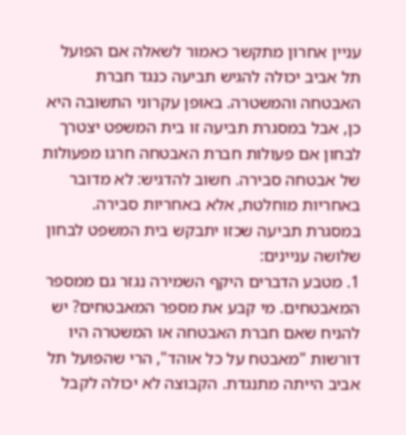עניין אחרון מתקשר כאמור לשאלה אם הפועל תל אביב יכולה להגיש תביעה כנגד חברת האבטחה והמשטרה. באופן עקרוני התשובה היא כן, אבל במסגרת תביעה זו בית המשפט יצטרך לבחון אם פעולות חברת האבטחה חרגו מפעולות של אבטחה סבירה. חשוב להדגיש: לא מדובר באחריות מוחלטת, אלא באחריות סבירה.
במסגרת תביעה שכזו יתבקש בית המשפט לבחון שלושה עניינים:
1. מטבע הדברים היקף השמירה נגזר גם ממספר המאבטחים. מי קבע את מספר המאבטחים? יש להניח שאם חברת האבטחה או המשטרה היו דורשות "מאבטח על כל אוהד", הרי שהפועל תל אביב הייתה מתנגדת. הקבוצה לא יכולה לקבל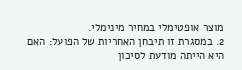מוצר אופטימלי במחיר מינימלי.
2. במסגרת זו תיבחן האחריות של הפועל: האם היא הייתה מודעת לסיכון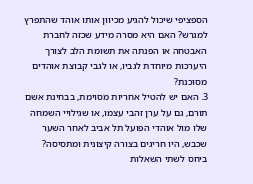הספציפי שיכול להגיע מכיוון אותו אוהד שהתפרץ למגרש? האם היא מסרה מידע שכזה לחברת האבטחה או הפנתה את תשומת הלב לצורך היערכות מיוחדת לגביו, או לגבי קבוצת אוהדים מסוכנת?
3. האם יש להטיל אחריות מסוימת, בבחינת אשם תורם, גם על ערן זהבי עצמו, או שגילויי השמחה שלו מול אוהדי הפועל תל אביב לאחר השער שכבש, היו חריגים בצורה קיצונית ומתסיסה?
ביחס לשתי השאלות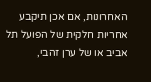האחרונות, אם אכן תיקבע אחריות חלקית של הפועל תל אביב או של ערן זהבי,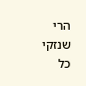הרי שנזקי כל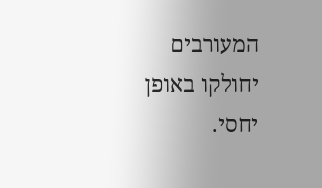המעורבים יחולקו באופן יחסי.